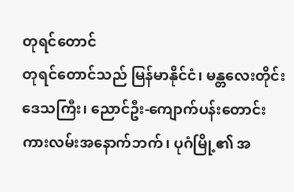တုရင်တောင်
တုရင်တောင်သည် မြန်မာနိုင်ငံ၊ မန္တလေးတိုင်းဒေသကြီး၊ ညောင်ဦး-ကျောက်ပန်းတောင်း ကားလမ်းအနောက်ဘက်၊ ပုဂံမြို့၏ အ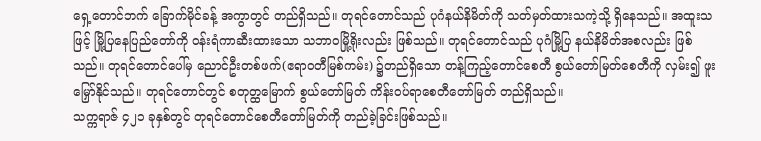ရှေ့တောင်ဘက် ခြောက်မိုင်ခန့် အကွာတွင် တည်ရှိသည်။ တုရင်တောင်သည် ပုဂံနယ်နိမိတ်ကို သတ်မှတ်ထားသကဲ့သို့ ရှိနေသည်။ အထူးသဖြင့် မြို့ပြနေပြည်တော်ကို ဝန်းရံကာဆီးထားသော သဘာဝမြို့ရိုးလည်း ဖြစ်သည်။ တုရင်တောင်သည် ပုဂံမြို့ပြ နယ်နိမိတ်အစလည်း ဖြစ်သည်။ တုရင်တောင်ပေါ်မှ ညောင်ဦးတစ်ဖက်(ဧရာဝတီမြစ်ကမ်း) ၌တည်ရှိသော တန့်ကြည့်တောင်စေတီ စွယ်တော်မြတ်စေတီကို လှမ်း၍ ဖူးမြှော်နိုင်သည်။ တုရင်တောင်တွင် စတုတ္ထမြောက် စွယ်တော်မြတ် ကိန်းဝပ်ရာစေတီတော်မြတ် တည်ရှိသည်။
သက္ကရာဇ် ၄၂၁ ခုနှစ်တွင် တုရင်တောင်စေတီတော်မြတ်ကို တည်ခဲ့ခြင်းဖြစ်သည်။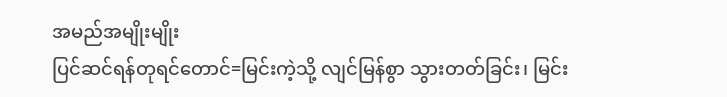အမည်အမျိုးမျိုး
ပြင်ဆင်ရန်တုရင်တောင်=မြင်းကဲ့သို့ လျင်မြန်စွာ သွားတတ်ခြင်း၊ မြင်း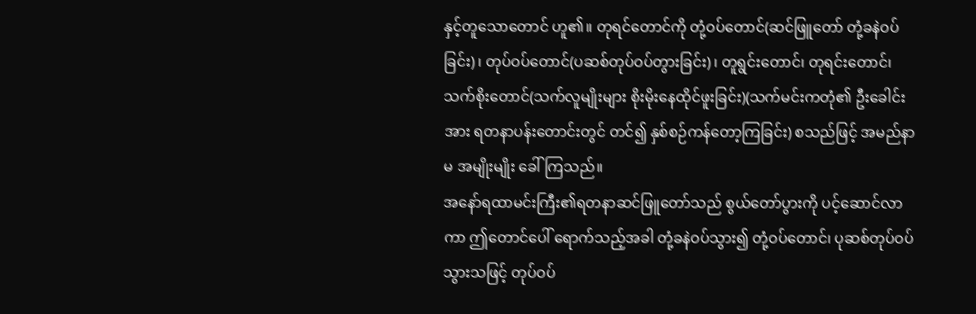နှင့်တူသောတောင် ဟူ၏။ တုရင်တောင်ကို တုံ့ဝပ်တောင်(ဆင်ဖြူတော် တုံ့ခနဲဝပ်ခြင်း)၊ တုပ်ဝပ်တောင်(ပဆစ်တုပ်ဝပ်တွားခြင်း)၊ တူရွင်းတောင်၊ တုရင်းတောင်၊ သက်စိုးတောင်(သက်လူမျိုးများ စိုးမိုးနေထိုင်ဖူးခြင်း)(သက်မင်းကတုံ၏ ဦးခေါင်းအား ရတနာပန်းတောင်းတွင် တင်၍ နှစ်စဉ်ကန်တော့ကြခြင်း) စသည်ဖြင့် အမည်နာမ အမျိုးမျိုး ခေါ်ကြသည်။
အနော်ရထာမင်းကြီး၏ရတနာဆင်ဖြူတော်သည် စွယ်တော်ပွားကို ပင့်ဆောင်လာကာ ဤတောင်ပေါ် ရောက်သည့်အခါ တုံ့ခနဲဝပ်သွား၍ တုံ့ဝပ်တောင်၊ ပုဆစ်တုပ်ဝပ်သွားသဖြင့် တုပ်ဝပ်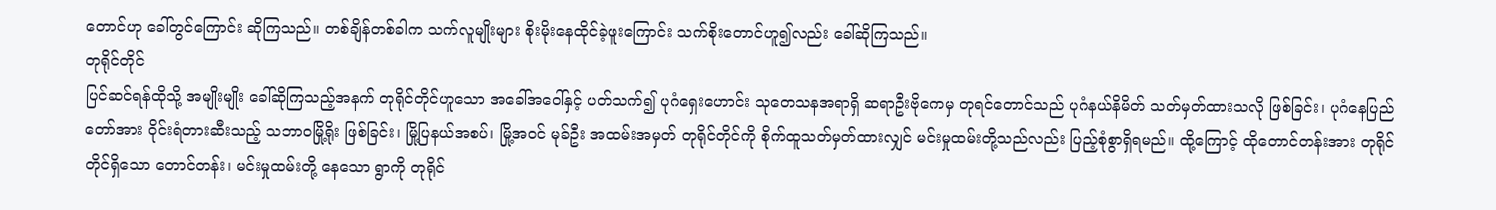တောင်ဟု ခေါ်တွင်ကြောင်း ဆိုကြသည်။ တစ်ချိန်တစ်ခါက သက်လူမျိုးများ စိုးမိုးနေထိုင်ခဲ့ဖူးကြောင်း သက်စိုးတောင်ဟူ၍လည်း ခေါ်ဆိုကြသည်။
တုရိုင်တိုင်
ပြင်ဆင်ရန်ထိုသို့ အမျိုးမျိုး ခေါ်ဆိုကြသည့်အနက် တုရိုင်တိုင်ဟူသော အခေါ်အဝေါ်နှင့် ပတ်သက်၍ ပုဂံရှေးဟောင်း သုတေသနအရာရှိ ဆရာဦးဗိုကေမှ တုရင်တောင်သည် ပုဂံနယ်နိမိတ် သတ်မှတ်ထားသလို ဖြစ်ခြင်း၊ ပုဂံနေပြည်တော်အား ဝိုင်းရံတားဆီးသည့် သဘာဝမြို့ရိုး ဖြစ်ခြင်း၊ မြို့ပြနယ်အစပ်၊ မြို့အဝင် မုခ်ဦး အထမ်းအမှတ် တုရိုင်တိုင်ကို စိုက်ထူသတ်မှတ်ထားလျှင် မင်းမှုထမ်းတို့သည်လည်း ပြည့်စုံစွာရှိရမည်။ ထို့ကြောင့် ထိုတောင်တန်းအား တုရိုင်တိုင်ရှိသော တောင်တန်း၊ မင်းမှုထမ်းတို့ နေသော ရွာကို တုရိုင်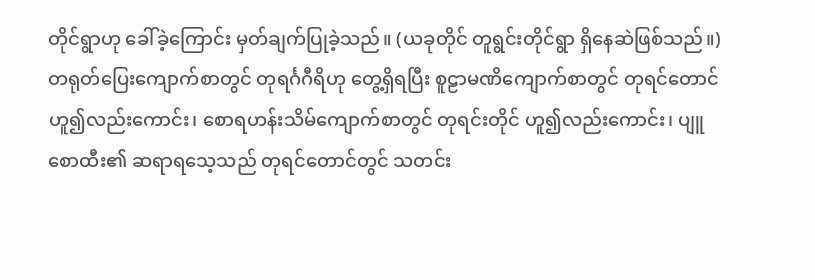တိုင်ရွာဟု ခေါ်ခဲ့ကြောင်း မှတ်ချက်ပြုခဲ့သည်။ (ယခုတိုင် တူရွင်းတိုင်ရွာ ရှိနေဆဲဖြစ်သည်။)
တရုတ်ပြေးကျောက်စာတွင် တုရင်္ဂဂီရိဟု တွေ့ရှိရပြီး စူဠာမဏိကျောက်စာတွင် တုရင်တောင်ဟူ၍လည်းကောင်း၊ စောရဟန်းသိမ်ကျောက်စာတွင် တုရင်းတိုင် ဟူ၍လည်းကောင်း၊ ပျူစောထီး၏ ဆရာရသေ့သည် တုရင်တောင်တွင် သတင်း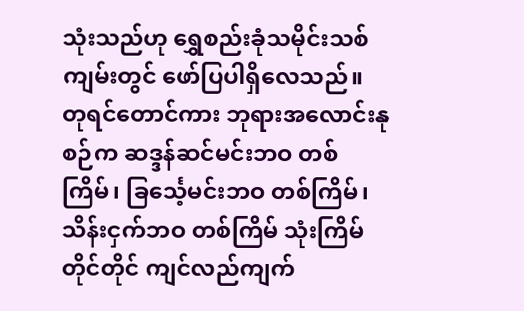သုံးသည်ဟု ရွှေစည်းခုံသမိုင်းသစ်ကျမ်းတွင် ဖော်ပြပါရှိလေသည်။
တုရင်တောင်ကား ဘုရားအလောင်းနုစဉ်က ဆဒ္ဒန်ဆင်မင်းဘဝ တစ်ကြိမ်၊ ခြင်္သေ့မင်းဘဝ တစ်ကြိမ်၊ သိန်းငှက်ဘဝ တစ်ကြိမ် သုံးကြိမ်တိုင်တိုင် ကျင်လည်ကျက်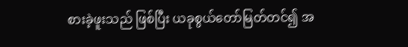စားခဲ့ဖူးသည် ဖြစ်ပြီး ယခုစွယ်တော်မြတ်တင်၍ အ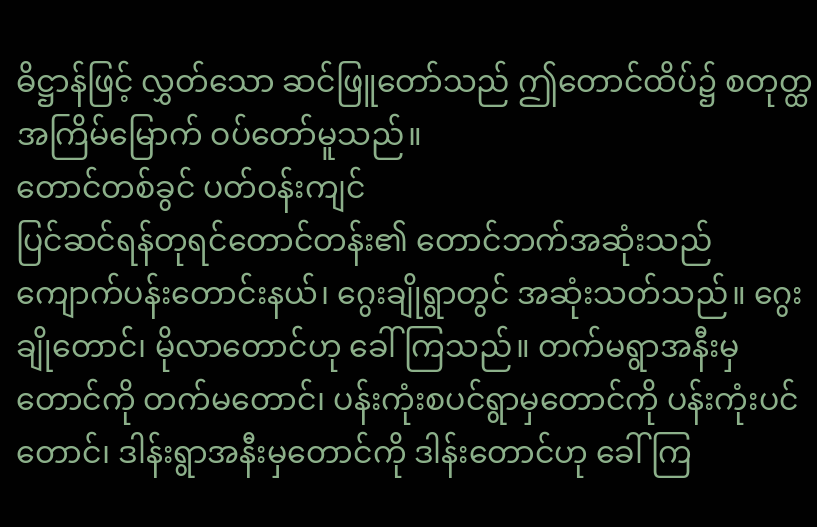ဓိဋ္ဌာန်ဖြင့် လွှတ်သော ဆင်ဖြူတော်သည် ဤတောင်ထိပ်၌ စတုတ္ထအကြိမ်မြောက် ဝပ်တော်မူသည်။
တောင်တစ်ခွင် ပတ်ဝန်းကျင်
ပြင်ဆင်ရန်တုရင်တောင်တန်း၏ တောင်ဘက်အဆုံးသည် ကျောက်ပန်းတောင်းနယ်၊ ဂွေးချိုရွာတွင် အဆုံးသတ်သည်။ ဂွေးချိုတောင်၊ မိုလာတောင်ဟု ခေါ်ကြသည်။ တက်မရွာအနီးမှ တောင်ကို တက်မတောင်၊ ပန်းကုံးစပင်ရွာမှတောင်ကို ပန်းကုံးပင်တောင်၊ ဒါန်းရွာအနီးမှတောင်ကို ဒါန်းတောင်ဟု ခေါ်ကြ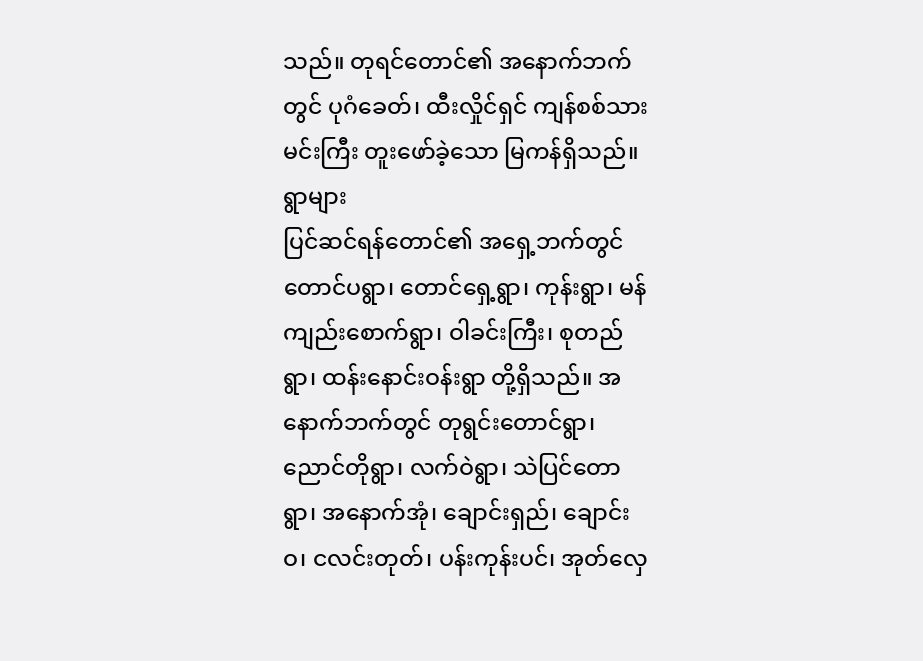သည်။ တုရင်တောင်၏ အနောက်ဘက်တွင် ပုဂံခေတ်၊ ထီးလှိုင်ရှင် ကျန်စစ်သားမင်းကြီး တူးဖော်ခဲ့သော မြကန်ရှိသည်။
ရွာများ
ပြင်ဆင်ရန်တောင်၏ အရှေ့ဘက်တွင် တောင်ပရွာ၊ တောင်ရှေ့ရွာ၊ ကုန်းရွာ၊ မန်ကျည်းစောက်ရွာ၊ ဝါခင်းကြီး၊ စုတည်ရွာ၊ ထန်းနောင်းဝန်းရွာ တို့ရှိသည်။ အနောက်ဘက်တွင် တုရွင်းတောင်ရွာ၊ ညောင်တိုရွာ၊ လက်ဝဲရွာ၊ သဲပြင်တောရွာ၊ အနောက်အုံ၊ ချောင်းရှည်၊ ချောင်းဝ၊ ငလင်းတုတ်၊ ပန်းကုန်းပင်၊ အုတ်လှေ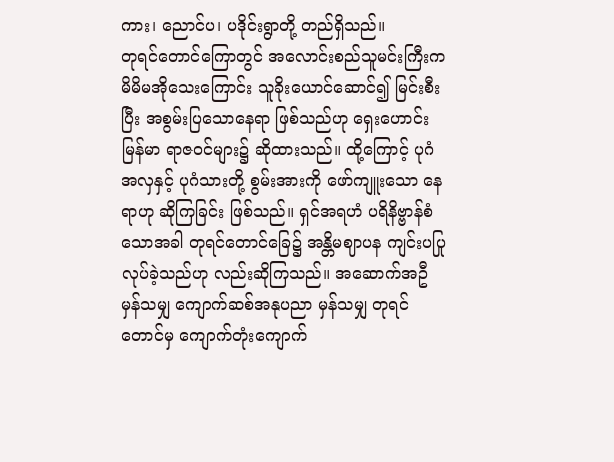ကား၊ ညောင်ပ၊ ပဒိုင်းရွာတို့ တည်ရှိသည်။
တုရင်တောင်ကြောတွင် အလောင်းစည်သူမင်းကြီးက မိမိမအိုသေးကြောင်း သူခိုးယောင်ဆောင်၍ မြင်းစီးပြီး အစွမ်းပြသောနေရာ ဖြစ်သည်ဟု ရှေးဟောင်းမြန်မာ ရာဇဝင်များ၌ ဆိုထားသည်။ ထို့ကြောင့် ပုဂံအလှနှင့် ပုဂံသားတို့ စွမ်းအားကို ဖော်ကျူးသော နေရာဟု ဆိုကြခြင်း ဖြစ်သည်။ ရှင်အရဟံ ပရိနိဗ္ဗာန်စံသောအခါ တုရင်တောင်ခြေ၌ အန္တိမဈာပန ကျင်းပပြုလုပ်ခဲ့သည်ဟု လည်းဆိုကြသည်။ အဆောက်အဦ မှန်သမျှ ကျောက်ဆစ်အနုပညာ မှန်သမျှ တုရင်တောင်မှ ကျောက်တုံးကျောက်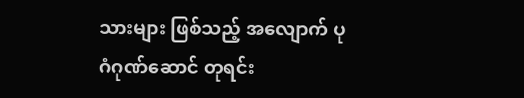သားများ ဖြစ်သည့် အလျောက် ပုဂံဂုဏ်ဆောင် တုရင်း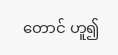တောင် ဟူ၍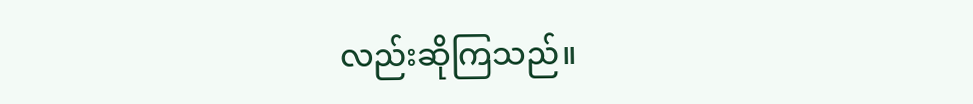လည်းဆိုကြသည်။